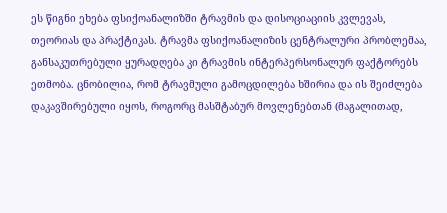ეს წიგნი ეხება ფსიქოანალიზში ტრავმის და დისოციაციის კვლევას, თეორიას და პრაქტიკას. ტრავმა ფსიქოანალიზის ცენტრალური პრობლემაა, განსაკუთრებული ყურადღება კი ტრავმის ინტერპერსონალურ ფაქტორებს ეთმობა. ცნობილია, რომ ტრავმული გამოცდილება ხშირია და ის შეიძლება დაკავშირებული იყოს, როგორც მასშტაბურ მოვლენებთან (მაგალითად,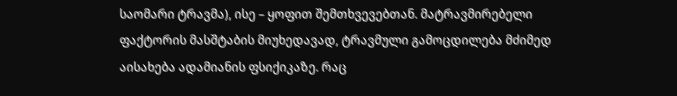საომარი ტრავმა), ისე – ყოფით შემთხვევებთან. მატრავმირებელი ფაქტორის მასშტაბის მიუხედავად, ტრავმული გამოცდილება მძიმედ აისახება ადამიანის ფსიქიკაზე. რაც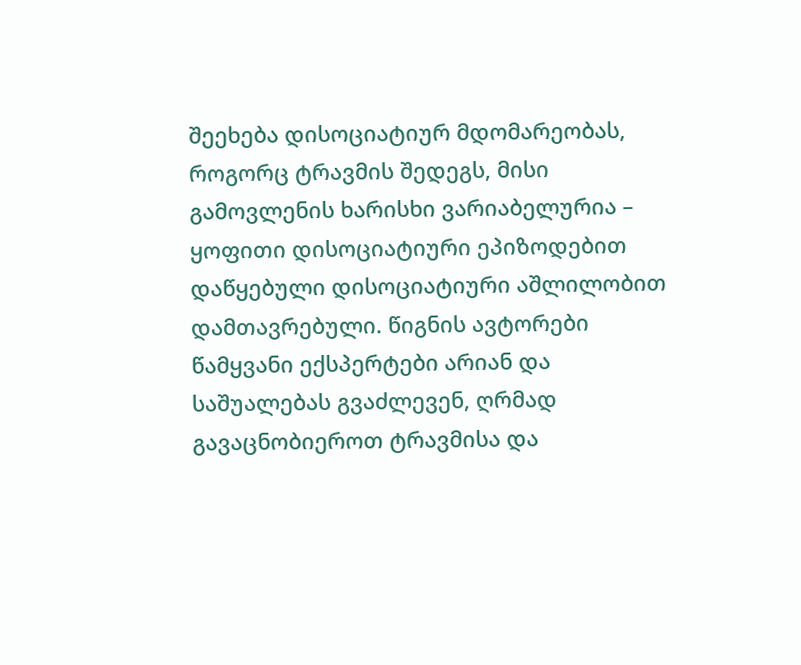შეეხება დისოციატიურ მდომარეობას, როგორც ტრავმის შედეგს, მისი გამოვლენის ხარისხი ვარიაბელურია – ყოფითი დისოციატიური ეპიზოდებით დაწყებული დისოციატიური აშლილობით დამთავრებული. წიგნის ავტორები წამყვანი ექსპერტები არიან და საშუალებას გვაძლევენ, ღრმად გავაცნობიეროთ ტრავმისა და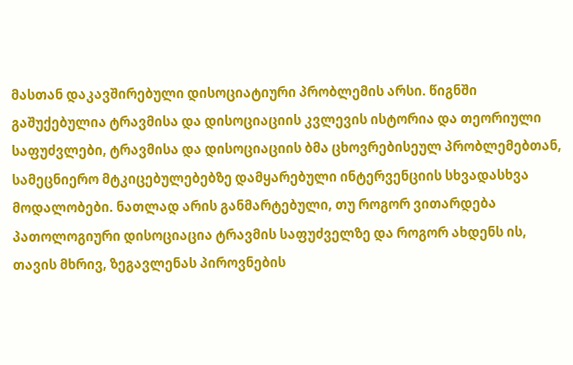მასთან დაკავშირებული დისოციატიური პრობლემის არსი. წიგნში გაშუქებულია ტრავმისა და დისოციაციის კვლევის ისტორია და თეორიული საფუძვლები, ტრავმისა და დისოციაციის ბმა ცხოვრებისეულ პრობლემებთან, სამეცნიერო მტკიცებულებებზე დამყარებული ინტერვენციის სხვადასხვა მოდალობები. ნათლად არის განმარტებული, თუ როგორ ვითარდება პათოლოგიური დისოციაცია ტრავმის საფუძველზე და როგორ ახდენს ის, თავის მხრივ, ზეგავლენას პიროვნების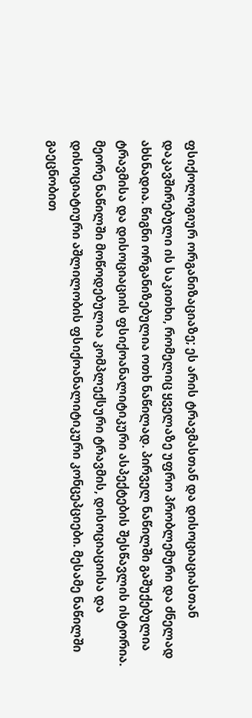ფსიქოლოგიურ ორგანიზაციაზე; ეს არის ტრავმასთან და დისოციაციასთან დაკავშირებული ის საკითხი, რომელიც ყველაზე უფრო პრობლემური და ძნელად ახსნადია. წიგნი ორგანიზებულია ოთხ ნაწილად. პირველ ნაწილში გაშუქებულია ტრავმისა და დისოციაციის ფსიქოანალიტიკური ასპექტების შესწავლის ისტორია. მეორე ნაწილში მოწოდებულია კომპლექსური ტრავმის, დისოციაციისა და დისოციატიური აშლილობის ფსიქოანალიტიკური კონცეპციები. მესამე ნაწილში გაეცნობით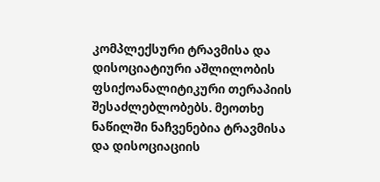კომპლექსური ტრავმისა და დისოციატიური აშლილობის ფსიქოანალიტიკური თერაპიის შესაძლებლობებს. მეოთხე ნაწილში ნაჩვენებია ტრავმისა და დისოციაციის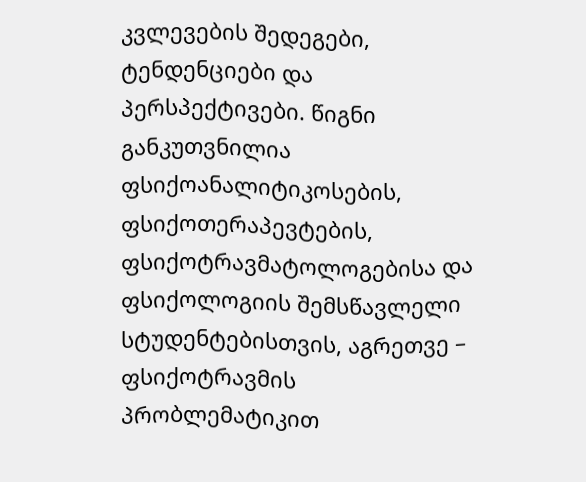კვლევების შედეგები, ტენდენციები და პერსპექტივები. წიგნი განკუთვნილია ფსიქოანალიტიკოსების, ფსიქოთერაპევტების, ფსიქოტრავმატოლოგებისა და ფსიქოლოგიის შემსწავლელი სტუდენტებისთვის, აგრეთვე – ფსიქოტრავმის პრობლემატიკით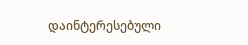დაინტერესებული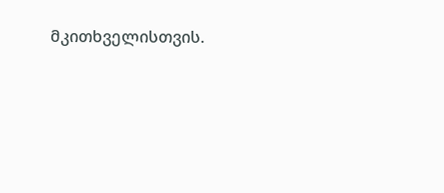მკითხველისთვის.